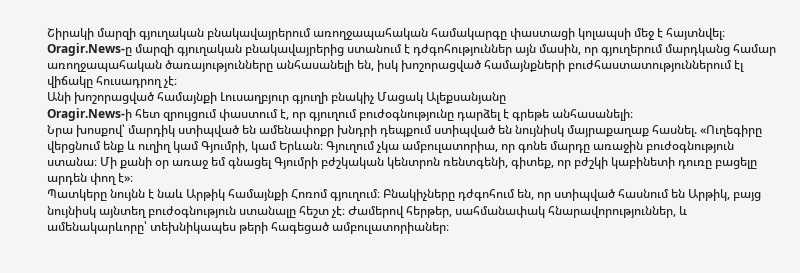Շիրակի մարզի գյուղական բնակավայրերում առողջապահական համակարգը փաստացի կոլապսի մեջ է հայտնվել։
Oragir.News-ը մարզի գյուղական բնակավայրերից ստանում է դժգոհություններ այն մասին, որ գյուղերում մարդկանց համար առողջապահական ծառայությունները անհասանելի են, իսկ խոշորացված համայնքների բուժհաստատություններում էլ վիճակը հուսադրող չէ։
Անի խոշորացված համայնքի Լուսաղբյուր գյուղի բնակիչ Մացակ Ալեքսանյանը
Oragir.News-ի հետ զրույցում փաստում է, որ գյուղում բուժօգնությունը դարձել է գրեթե անհասանելի։
Նրա խոսքով՝ մարդիկ ստիպված են ամենափոքր խնդրի դեպքում ստիպված են նույնիսկ մայրաքաղաք հասնել. «Ուղեգիրը վերցնում ենք և ուղիղ կամ Գյումրի, կամ Երևան։ Գյուղում չկա ամբուլատորիա, որ գոնե մարդը առաջին բուժօգնություն ստանա։ Մի քանի օր առաջ եմ գնացել Գյումրի բժշկական կենտրոն ռենտգենի, գիտեք, որ բժշկի կաբինետի դուռը բացելը արդեն փող է»։
Պատկերը նույնն է նաև Արթիկ համայնքի Հոռոմ գյուղում։ Բնակիչները դժգոհում են, որ ստիպված հասնում են Արթիկ, բայց նույնիսկ այնտեղ բուժօգնություն ստանալը հեշտ չէ։ Ժամերով հերթեր, սահմանափակ հնարավորություններ, և ամենակարևորը՝ տեխնիկապես թերի հագեցած ամբուլատորիաներ։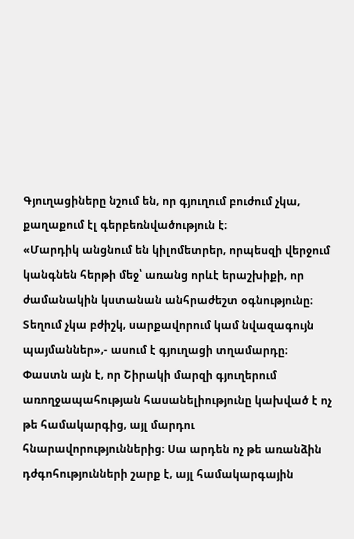Գյուղացիները նշում են, որ գյուղում բուժում չկա, քաղաքում էլ գերբեռնվածություն է։
«Մարդիկ անցնում են կիլոմետրեր, որպեսզի վերջում կանգնեն հերթի մեջ՝ առանց որևէ երաշխիքի, որ ժամանակին կստանան անհրաժեշտ օգնությունը։ Տեղում չկա բժիշկ, սարքավորում կամ նվազագույն պայմաններ»,- ասում է գյուղացի տղամարդը։
Փաստն այն է, որ Շիրակի մարզի գյուղերում առողջապահության հասանելիությունը կախված է ոչ թե համակարգից, այլ մարդու հնարավորություններից։ Սա արդեն ոչ թե առանձին դժգոհությունների շարք է, այլ համակարգային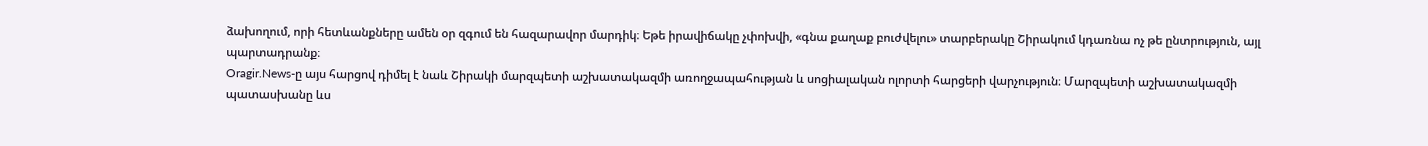ձախողում, որի հետևանքները ամեն օր զգում են հազարավոր մարդիկ։ Եթե իրավիճակը չփոխվի, «գնա քաղաք բուժվելու» տարբերակը Շիրակում կդառնա ոչ թե ընտրություն, այլ պարտադրանք։
Oragir.News-ը այս հարցով դիմել է նաև Շիրակի մարզպետի աշխատակազմի առողջապահության և սոցիալական ոլորտի հարցերի վարչություն։ Մարզպետի աշխատակազմի պատասխանը ևս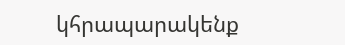կհրապարակենք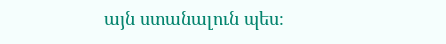այն ստանալուն պես։